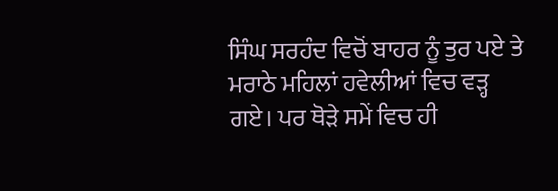ਸਿੰਘ ਸਰਹੰਦ ਵਿਚੋਂ ਬਾਹਰ ਨੂੰ ਤੁਰ ਪਏ ਤੇ ਮਰਾਠੇ ਮਹਿਲਾਂ ਹਵੇਲੀਆਂ ਵਿਚ ਵੜ੍ਹ ਗਏ। ਪਰ ਥੋੜੇ ਸਮੇਂ ਵਿਚ ਹੀ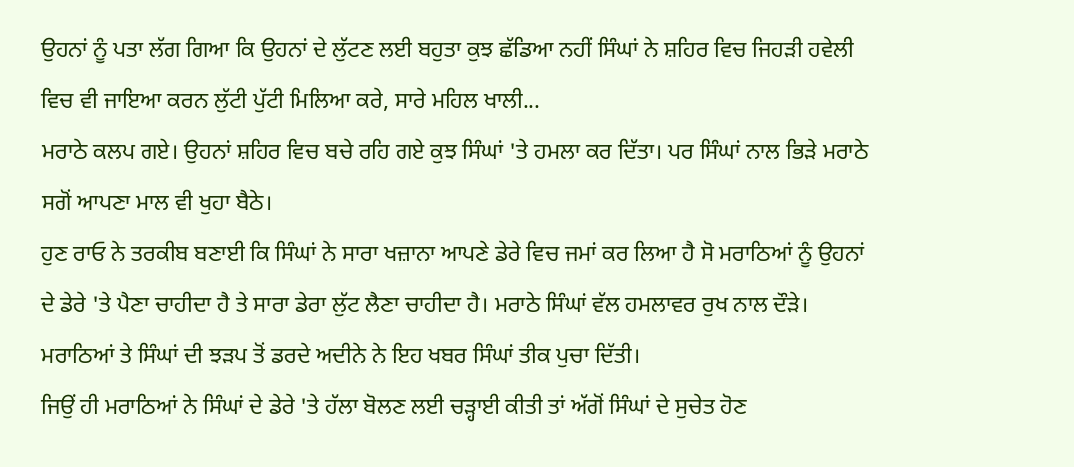ਉਹਨਾਂ ਨੂੰ ਪਤਾ ਲੱਗ ਗਿਆ ਕਿ ਉਹਨਾਂ ਦੇ ਲੁੱਟਣ ਲਈ ਬਹੁਤਾ ਕੁਝ ਛੱਡਿਆ ਨਹੀਂ ਸਿੰਘਾਂ ਨੇ ਸ਼ਹਿਰ ਵਿਚ ਜਿਹੜੀ ਹਵੇਲੀ ਵਿਚ ਵੀ ਜਾਇਆ ਕਰਨ ਲੁੱਟੀ ਪੁੱਟੀ ਮਿਲਿਆ ਕਰੇ, ਸਾਰੇ ਮਹਿਲ ਖਾਲੀ...
ਮਰਾਠੇ ਕਲਪ ਗਏ। ਉਹਨਾਂ ਸ਼ਹਿਰ ਵਿਚ ਬਚੇ ਰਹਿ ਗਏ ਕੁਝ ਸਿੰਘਾਂ 'ਤੇ ਹਮਲਾ ਕਰ ਦਿੱਤਾ। ਪਰ ਸਿੰਘਾਂ ਨਾਲ ਭਿੜੇ ਮਰਾਠੇ ਸਗੋਂ ਆਪਣਾ ਮਾਲ ਵੀ ਖੁਹਾ ਬੈਠੇ।
ਹੁਣ ਰਾਓ ਨੇ ਤਰਕੀਬ ਬਣਾਈ ਕਿ ਸਿੰਘਾਂ ਨੇ ਸਾਰਾ ਖਜ਼ਾਨਾ ਆਪਣੇ ਡੇਰੇ ਵਿਚ ਜਮਾਂ ਕਰ ਲਿਆ ਹੈ ਸੋ ਮਰਾਠਿਆਂ ਨੂੰ ਉਹਨਾਂ ਦੇ ਡੇਰੇ 'ਤੇ ਪੈਣਾ ਚਾਹੀਦਾ ਹੈ ਤੇ ਸਾਰਾ ਡੇਰਾ ਲੁੱਟ ਲੈਣਾ ਚਾਹੀਦਾ ਹੈ। ਮਰਾਠੇ ਸਿੰਘਾਂ ਵੱਲ ਹਮਲਾਵਰ ਰੁਖ ਨਾਲ ਦੌੜੇ। ਮਰਾਠਿਆਂ ਤੇ ਸਿੰਘਾਂ ਦੀ ਝੜਪ ਤੋਂ ਡਰਦੇ ਅਦੀਨੇ ਨੇ ਇਹ ਖਬਰ ਸਿੰਘਾਂ ਤੀਕ ਪੁਚਾ ਦਿੱਤੀ।
ਜਿਉਂ ਹੀ ਮਰਾਠਿਆਂ ਨੇ ਸਿੰਘਾਂ ਦੇ ਡੇਰੇ 'ਤੇ ਹੱਲਾ ਬੋਲਣ ਲਈ ਚੜ੍ਹਾਈ ਕੀਤੀ ਤਾਂ ਅੱਗੋਂ ਸਿੰਘਾਂ ਦੇ ਸੁਚੇਤ ਹੋਣ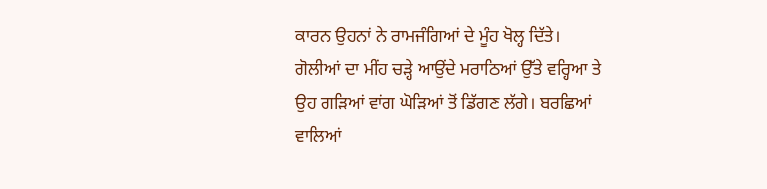ਕਾਰਨ ਉਹਨਾਂ ਨੇ ਰਾਮਜੰਗਿਆਂ ਦੇ ਮੂੰਹ ਖੋਲ੍ਹ ਦਿੱਤੇ। ਗੋਲੀਆਂ ਦਾ ਮੀਂਹ ਚੜ੍ਹੇ ਆਉਂਦੇ ਮਰਾਠਿਆਂ ਉੱਤੇ ਵਰ੍ਹਿਆ ਤੇ ਉਹ ਗੜਿਆਂ ਵਾਂਗ ਘੋੜਿਆਂ ਤੋਂ ਡਿੱਗਣ ਲੱਗੇ। ਬਰਛਿਆਂ ਵਾਲਿਆਂ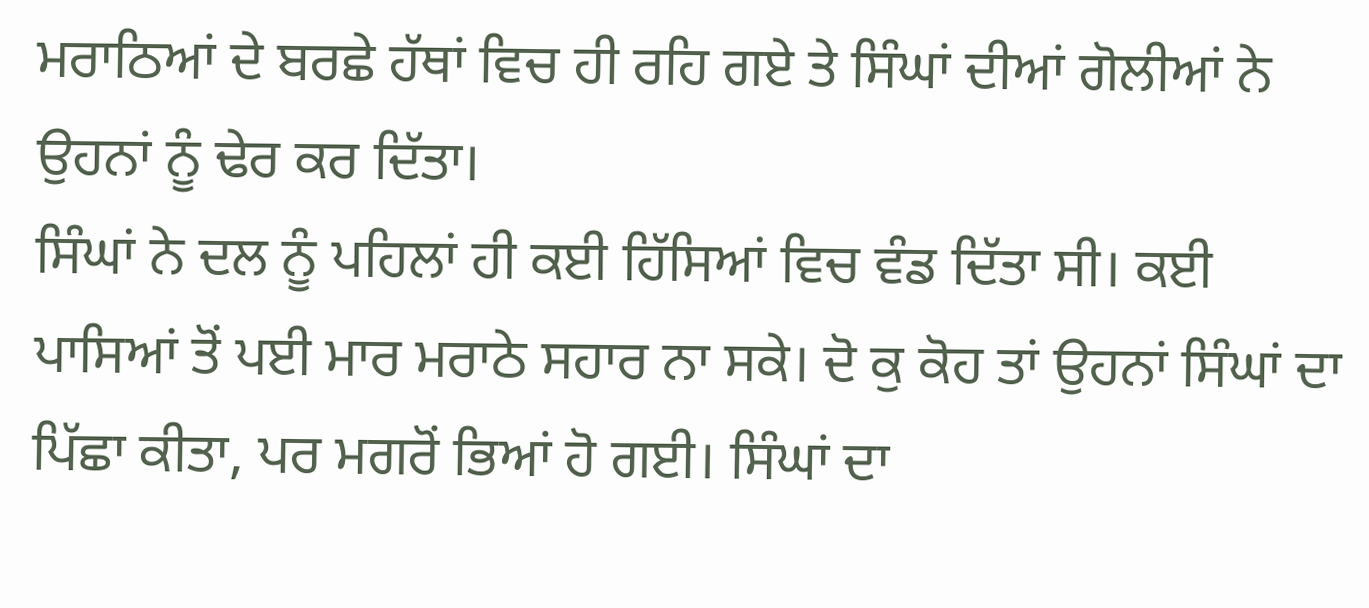ਮਰਾਠਿਆਂ ਦੇ ਬਰਛੇ ਹੱਥਾਂ ਵਿਚ ਹੀ ਰਹਿ ਗਏ ਤੇ ਸਿੰਘਾਂ ਦੀਆਂ ਗੋਲੀਆਂ ਨੇ ਉਹਨਾਂ ਨੂੰ ਢੇਰ ਕਰ ਦਿੱਤਾ।
ਸਿੰਘਾਂ ਨੇ ਦਲ ਨੂੰ ਪਹਿਲਾਂ ਹੀ ਕਈ ਹਿੱਸਿਆਂ ਵਿਚ ਵੰਡ ਦਿੱਤਾ ਸੀ। ਕਈ ਪਾਸਿਆਂ ਤੋਂ ਪਈ ਮਾਰ ਮਰਾਠੇ ਸਹਾਰ ਨਾ ਸਕੇ। ਦੋ ਕੁ ਕੋਹ ਤਾਂ ਉਹਨਾਂ ਸਿੰਘਾਂ ਦਾ ਪਿੱਛਾ ਕੀਤਾ, ਪਰ ਮਗਰੋਂ ਭਿਆਂ ਹੋ ਗਈ। ਸਿੰਘਾਂ ਦਾ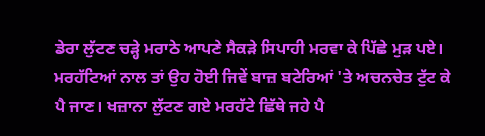ਡੇਰਾ ਲੁੱਟਣ ਚੜ੍ਹੇ ਮਰਾਠੇ ਆਪਣੇ ਸੈਕੜੇ ਸਿਪਾਹੀ ਮਰਵਾ ਕੇ ਪਿੱਛੇ ਮੁੜ ਪਏ। ਮਰਹੱਟਿਆਂ ਨਾਲ ਤਾਂ ਉਹ ਹੋਈ ਜਿਵੇਂ ਬਾਜ਼ ਬਟੇਰਿਆਂ 'ਤੇ ਅਚਨਚੇਤ ਟੁੱਟ ਕੇ ਪੈ ਜਾਣ। ਖਜ਼ਾਨਾ ਲੁੱਟਣ ਗਏ ਮਰਹੱਟੇ ਛਿੱਥੇ ਜਹੇ ਪੈ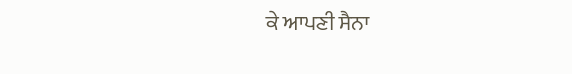ਕੇ ਆਪਣੀ ਸੈਨਾ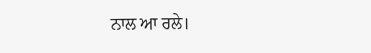ਨਾਲ ਆ ਰਲੇ।